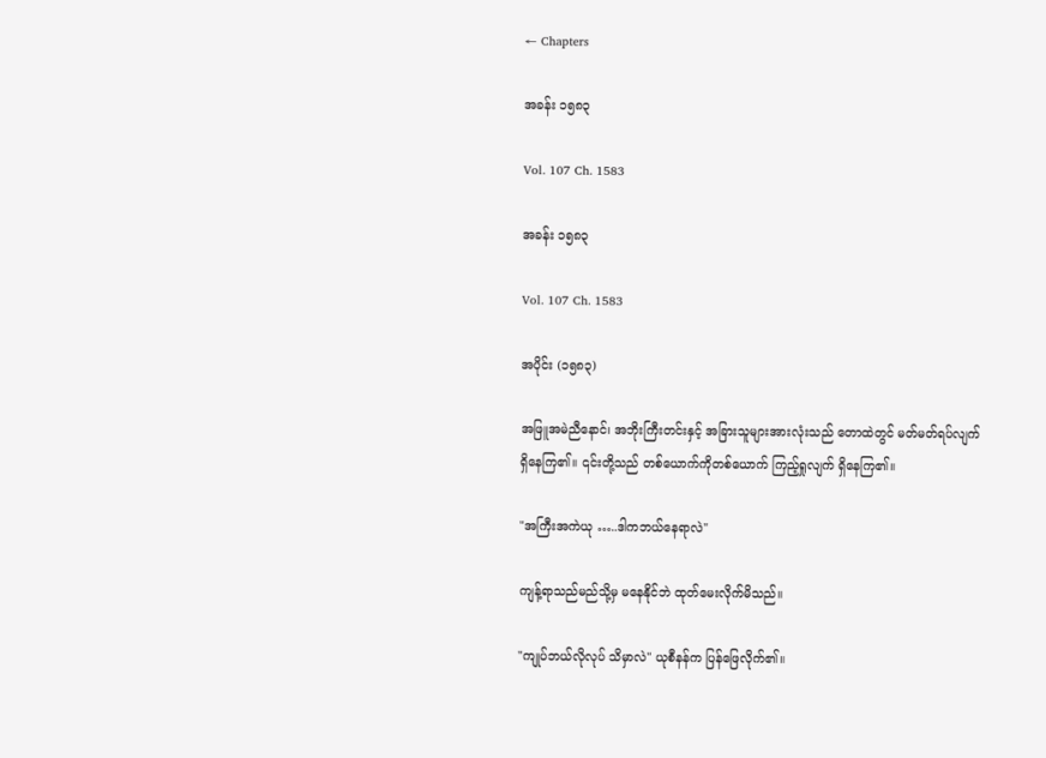← Chapters

အခန်း ၁၅၈၃

Vol. 107 Ch. 1583

အခန်း ၁၅၈၃

Vol. 107 Ch. 1583

အပိုင်း (၁၅၈၃)

အဖြူအမဲညီနောင်၊ အဘိုးကြီးတင်းနှင့် အခြားသူများအားလုံးသည် တောထဲတွင် မတ်မတ်ရပ်လျက် ရှိနေကြ၏။ ၎င်းတို့သည် တစ်ယောက်ကိုတစ်ယောက် ကြည့်ရှုလျက် ရှိနေကြ၏။

"အကြီးအကဲယု …..ဒါကဘယ်နေရာလဲ"

ကျန့်ရာသည်မည်သို့မှ မနေနိုင်ဘဲ ထုတ်မေးလိုက်မိသည်။

"ကျုပ်ဘယ်လိုလုပ် သိမှာလဲ" ယုစီနန်က ပြန်ဖြေလိုက်၏။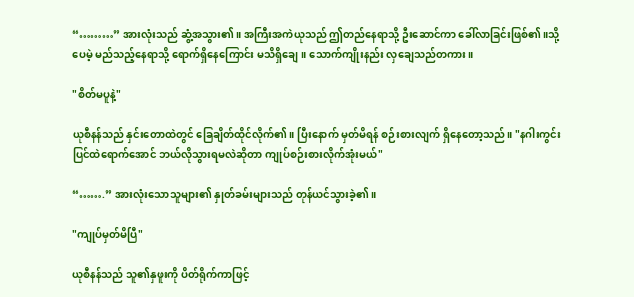“………” အားလုံးသည် ဆွံ့အသွား၏။ အကြီးအကဲယုသည် ဤတည်နေရာသို့ ဦးဆောင်ကာ ခေါ်လာခြင်းဖြစ်၏။သို့ပေမဲ့ မည်သည့်နေရာသို့ ရောက်ရှိနေကြောင်း မသိရှိချေ။ သောက်ကျိုးနည်း လှချေသည်တကား။

"စိတ်မပူနဲ့"

ယုစီနန်သည် နှင်းတောထဲတွင် ခြေချိတ်ထိုင်လိုက်၏။ ပြီးနောက် မှတ်မိရန် စဉ်းစားလျက် ရှိနေတော့သည်။ "နဂါးကွင်းပြင်ထဲရောက်အောင် ဘယ်လိုသွားရမလဲဆိုတာ ကျုပ်စဉ်းစားလိုက်အုံးမယ်"

“…….” အားလုံးသောသူများ၏ နှုတ်ခမ်းများသည် တုန်ယင်သွားခဲ့၏။

"ကျုပ်မှတ်မိပြီ"

ယုစီနန်သည် သူ၏နှဖူးကို ပိတ်ရိုက်ကာဖြင့်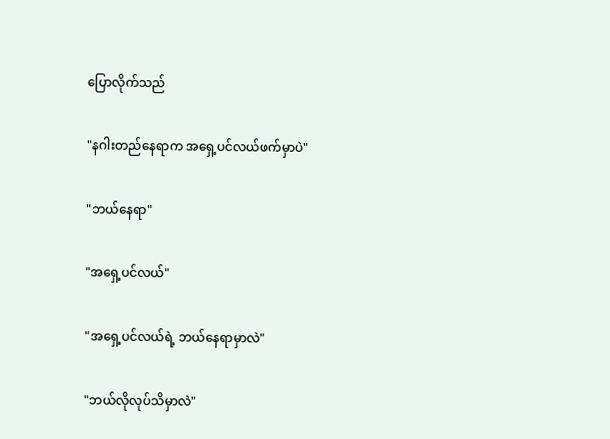ပြောလိုက်သည်

"နဂါးတည်နေရာက အရှေ့ပင်လယ်ဖက်မှာပဲ"

"ဘယ်နေရာ"

"အရှေ့ပင်လယ်"

"အရှေ့ပင်လယ်ရဲ့ ဘယ်နေရာမှာလဲ"

"ဘယ်လိုလုပ်သိမှာလဲ"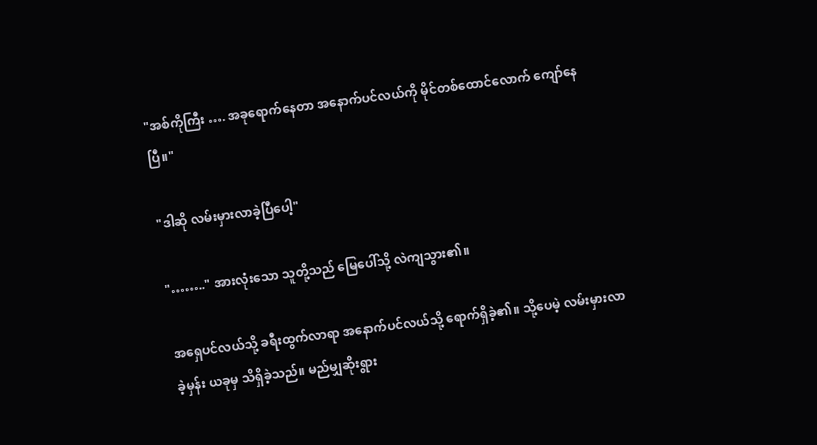"အစ်ကိုကြီး …. အခုရောက်နေတာ အနောက်ပင်လယ်ကို မိုင်တစ်ထောင်လောက် ကျော်နေပြီ။"

"ဒါဆို လမ်းမှားလာခဲ့ပြီပေါ့"

"…….." အားလုံးသော သူတို့သည် မြေပေါ်သို့ လဲကျသွား၏။

အရှေပင်လယ်သို့ ခရီးထွက်လာရာ အနောက်ပင်လယ်သို့ ရောက်ရှိခဲ့၏။ သို့ပေမဲ့ လမ်းမှားလာခဲ့မှန်း ယခုမှ သိရှိခဲ့သည်။ မည်မျှဆိုးရွား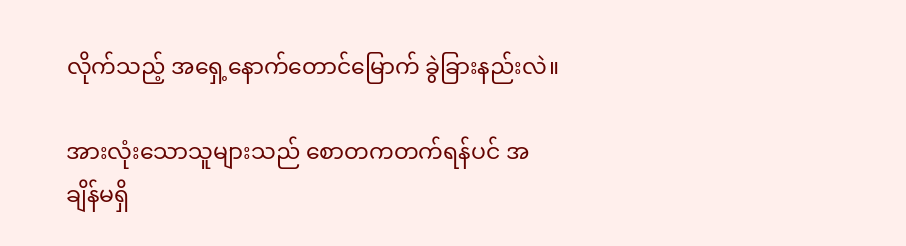လိုက်သည့် အရှေ့နောက်တောင်မြောက် ခွဲခြားနည်းလဲ။

အားလုံးသောသူများသည် စောတကတက်ရန်ပင် အချိန်မရှိ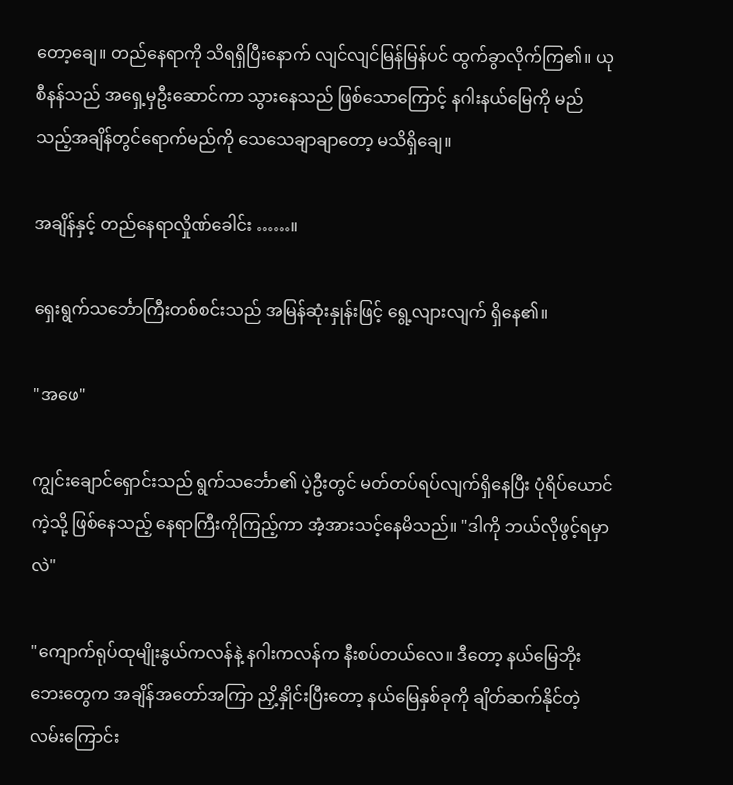တော့ချေ။ တည်နေရာကို သိရရှိပြီးနောက် လျင်လျင်မြန်မြန်ပင် ထွက်ခွာလိုက်ကြ၏။ ယုစီနန်သည် အရှေ့မှဦးဆောင်ကာ သွားနေသည် ဖြစ်သောကြောင့် နဂါးနယ်မြေကို မည်သည့်အချိန်တွင်ရောက်မည်ကို သေသေချာချာတော့ မသိရှိချေ။

အချိန်နှင့် တည်နေရာလှိုဏ်ခေါင်း ……။

ရှေးရွက်သင်္ဘောကြီးတစ်စင်းသည် အမြန်ဆုံးနှုန်းဖြင့် ရွေ့လျားလျက် ရှိနေ၏။

"အဖေ"

ကျွင်းချောင်ရှောင်းသည် ရွက်သင်္ဘော၏ ပဲ့ဦးတွင် မတ်တပ်ရပ်လျက်ရှိနေပြီး ပုံရိပ်ယောင်ကဲ့သို့ ဖြစ်နေသည့် နေရာကြီးကိုကြည့်ကာ အံ့အားသင့်နေမိသည်။ "ဒါကို ဘယ်လိုဖွင့်ရမှာလဲ"

"ကျောက်ရုပ်ထုမျိုးနွယ်ကလန်နဲ့ နဂါးကလန်က နီးစပ်တယ်လေ။ ဒီတော့ နယ်မြေဘိုးဘေးတွေက အချိန်အတော်အကြာ ညှိ့နှိုင်းပြီးတော့ နယ်မြေနှစ်ခုကို ချိတ်ဆက်နိုင်တဲ့ လမ်းကြောင်း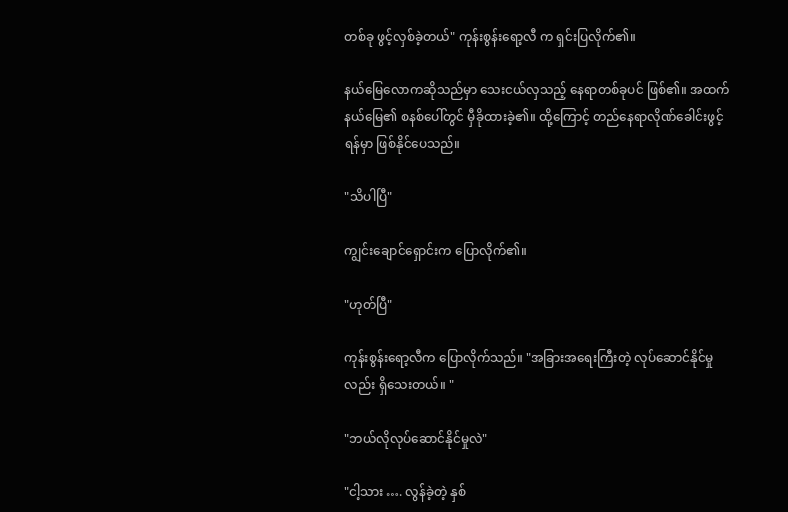တစ်ခု ဖွင့်လှစ်ခဲ့တယ်" ကုန်းစွန်းရော့လီ က ရှင်းပြလိုက်၏။

နယ်မြေလောကဆိုသည်မှာ သေးငယ်လှသည့် နေရာတစ်ခုပင် ဖြစ်၏။ အထက်နယ်မြေ၏ စနစ်ပေါ်တွင် မှီခိုထားခဲ့၏။ ထို့ကြောင့် တည်နေရာလိုဏ်ခေါင်းဖွင့်ရန်မှာ ဖြစ်နိုင်ပေသည်။

"သိပါပြီ"

ကျွင်းချောင်ရှောင်းက ပြောလိုက်၏။

"ဟုတ်ပြီ"

ကုန်းစွန်းရော့လီက ပြောလိုက်သည်။ "အခြားအရေးကြီးတဲ့ လုပ်ဆောင်နိုင်မှုလည်း ရှိသေးတယ်။ "

"ဘယ်လိုလုပ်ဆောင်နိုင်မှုလဲ"

"ငါ့သား …. လွန်ခဲ့တဲ့ နှစ်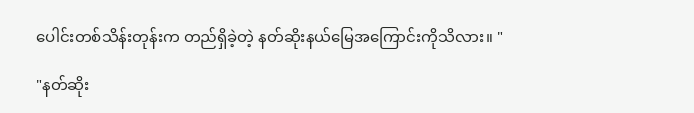ပေါင်းတစ်သိန်းတုန်းက တည်ရှိခဲ့တဲ့ နတ်ဆိုးနယ်မြေအကြောင်းကိုသိလား။ "

"နတ်ဆိုး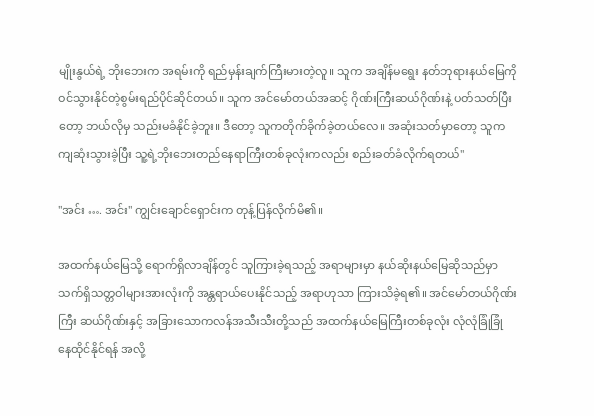မျိုးနွယ်ရဲ့ ဘိုးဘေးက အရမ်းကို ရည်မှန်းချက်ကြီးမားတဲ့လူ။ သူက အချိန်မရွေး နတ်ဘုရားနယ်မြေကို ဝင်သွားနိုင်တဲ့စွမ်းရည်ပိုင်ဆိုင်တယ်။ သူက အင်မော်တယ်အဆင့် ဂိုဏ်းကြီးဆယ်ဂိုဏ်းနဲ့ ပတ်သတ်ပြီးတော့ ဘယ်လိုမှ သည်းမခံနိုင်ခဲ့ဘူး။ ဒီတော့ သူကတိုက်ခိုက်ခဲ့တယ်လေ။ အဆုံးသတ်မှာတော့ သူက ကျဆုံးသွားခဲ့ပြီး သူ့ရဲ့ဘိုးဘေးတည်နေရာကြီးတစ်ခုလုံးကလည်း စည်းခတ်ခံလိုက်ရတယ်"

"အင်း …. အင်း" ကျွင်းချောင်ရှောင်းက တုန့်ပြန်လိုက်မိ၏။

အထက်နယ်မြေသို့ ရောက်ရှိလာချိန်တွင် သူကြားခဲ့ရသည့် အရာများမှာ နယ်ဆိုးနယ်မြေဆိုသည်မှာ သက်ရှိသတ္တဝါများအားလုံးကို အန္တရာယ်ပေးနိုင်သည့် အရာဟုသာ ကြားသိခဲ့ရ၏။ အင်မော်တယ်ဂိုဏ်းကြီး ဆယ်ဂိုဏ်းနှင့် အခြားသောကလန်အသီးသီးတို့သည် အထက်နယ်မြေကြီးတစ်ခုလုံး လုံလုံခြုံခြုံ နေထိုင်နိုင်ရန် အလို့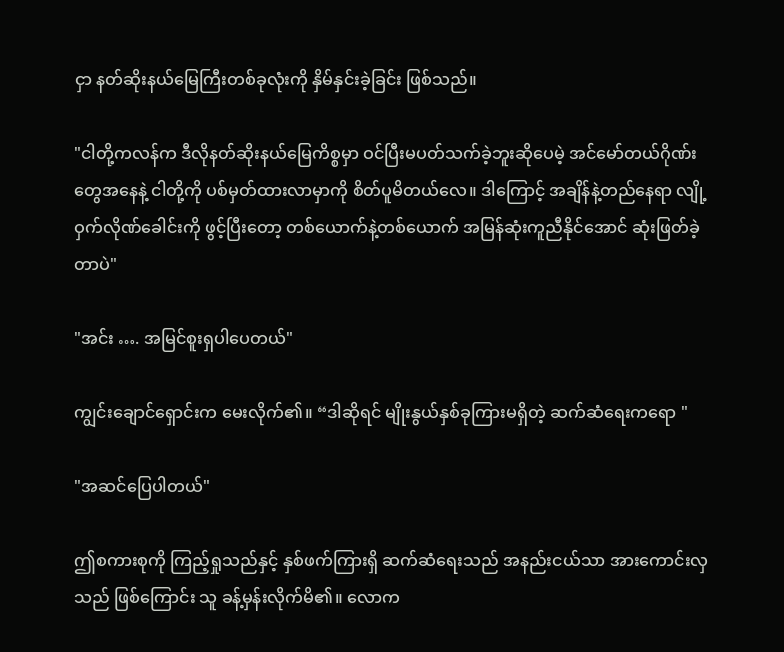ငှာ နတ်ဆိုးနယ်မြေကြီးတစ်ခုလုံးကို နှိမ်နှင်းခဲ့ခြင်း ဖြစ်သည်။

"ငါတို့ကလန်က ဒီလိုနတ်ဆိုးနယ်မြေကိစ္စမှာ ဝင်ပြီးမပတ်သက်ခဲ့ဘူးဆိုပေမဲ့ အင်မော်တယ်ဂိုဏ်းတွေအနေနဲ့ ငါတို့ကို ပစ်မှတ်ထားလာမှာကို စိတ်ပူမိတယ်လေ။ ဒါကြောင့် အချိန်နဲ့တည်နေရာ လျို့ဝှက်လိုဏ်ခေါင်းကို ဖွင့်ပြီးတော့ တစ်ယောက်နဲ့တစ်ယောက် အမြန်ဆုံးကူညီနိုင်အောင် ဆုံးဖြတ်ခဲ့တာပဲ"

"အင်း …. အမြင်စူးရှပါပေတယ်"

ကျွင်းချောင်ရှောင်းက မေးလိုက်၏။ “ဒါဆိုရင် မျိုးနွယ်နှစ်ခုကြားမရှိတဲ့ ဆက်ဆံရေးကရော "

"အဆင်ပြေပါတယ်"

ဤစကားစုကို ကြည့်ရှုသည်နှင့် နှစ်ဖက်ကြားရှိ ဆက်ဆံရေးသည် အနည်းငယ်သာ အားကောင်းလှသည် ဖြစ်ကြောင်း သူ ခန့်မှန်းလိုက်မိ၏။ လောက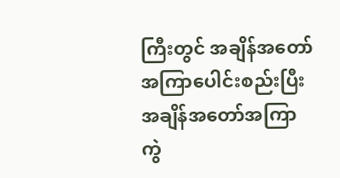ကြီးတွင် အချိန်အတော်အကြာပေါင်းစည်းပြီး အချိန်အတော်အကြာ ကွဲ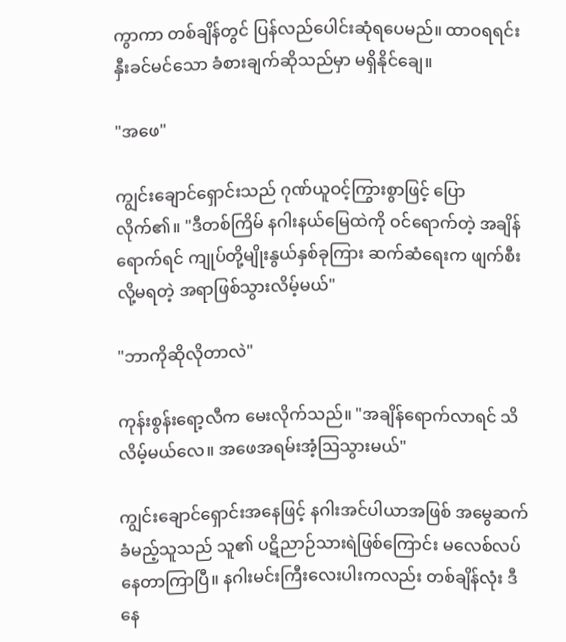ကွာကာ တစ်ချိန်တွင် ပြန်လည်ပေါင်းဆုံရပေမည်။ ထာဝရရင်းနှီးခင်မင်သော ခံစားချက်ဆိုသည်မှာ မရှိနိုင်ချေ။

"အဖေ"

ကျွင်းချောင်ရှောင်းသည် ဂုဏ်ယူဝင့်ကြွားစွာဖြင့် ပြောလိုက်၏။ "ဒီတစ်ကြိမ် နဂါးနယ်မြေထဲကို ဝင်ရောက်တဲ့ အချိန်ရောက်ရင် ကျုပ်တို့မျိုးနွယ်နှစ်ခုကြား ဆက်ဆံရေးက ဖျက်စီးလို့မရတဲ့ အရာဖြစ်သွားလိမ့်မယ်"

"ဘာကိုဆိုလိုတာလဲ"

ကုန်းစွန်းရော့လီက မေးလိုက်သည်။ "အချိန်ရောက်လာရင် သိလိမ့်မယ်လေ။ အဖေအရမ်းအံ့ဩသွားမယ်"

ကျွင်းချောင်ရှောင်းအနေဖြင့် နဂါးအင်ပါယာအဖြစ် အမွေဆက်ခံမည့်သူသည် သူ၏ ပဋိညာဉ်သားရဲဖြစ်ကြောင်း မလေစ်လပ်နေတာကြာပြီ။ နဂါးမင်းကြီးလေးပါးကလည်း တစ်ချိန်လုံး ဒီနေ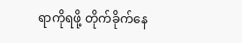ရာကိုရဖို့ တိုက်ခိုက်နေ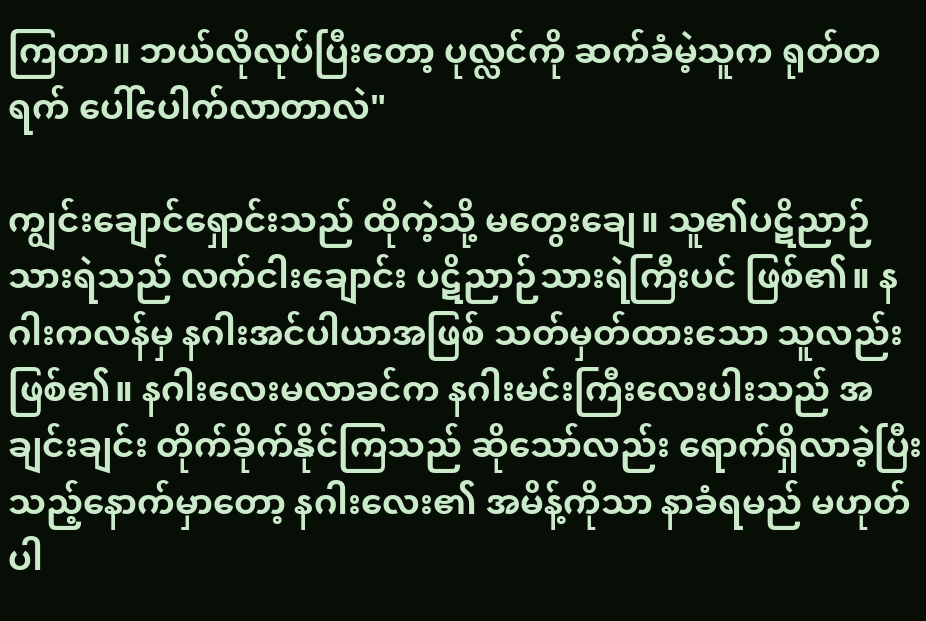ကြတာ။ ဘယ်လိုလုပ်ပြီးတော့ ပုလ္လင်ကို ဆက်ခံမဲ့သူက ရုတ်တရက် ပေါ်ပေါက်လာတာလဲ"

ကျွင်းချောင်ရှောင်းသည် ထိုကဲ့သို့ မတွေးချေ။ သူ၏ပဋိညာဉ်သားရဲသည် လက်ငါးချောင်း ပဋိညာဉ်သားရဲကြီးပင် ဖြစ်၏။ နဂါးကလန်မှ နဂါးအင်ပါယာအဖြစ် သတ်မှတ်ထားသော သူလည်း ဖြစ်၏။ နဂါးလေးမလာခင်က နဂါးမင်းကြီးလေးပါးသည် အချင်းချင်း တိုက်ခိုက်နိုင်ကြသည် ဆိုသော်လည်း ရောက်ရှိလာခဲ့ပြီးသည့်နောက်မှာတော့ နဂါးလေး၏ အမိန့်ကိုသာ နာခံရမည် မဟုတ်ပါ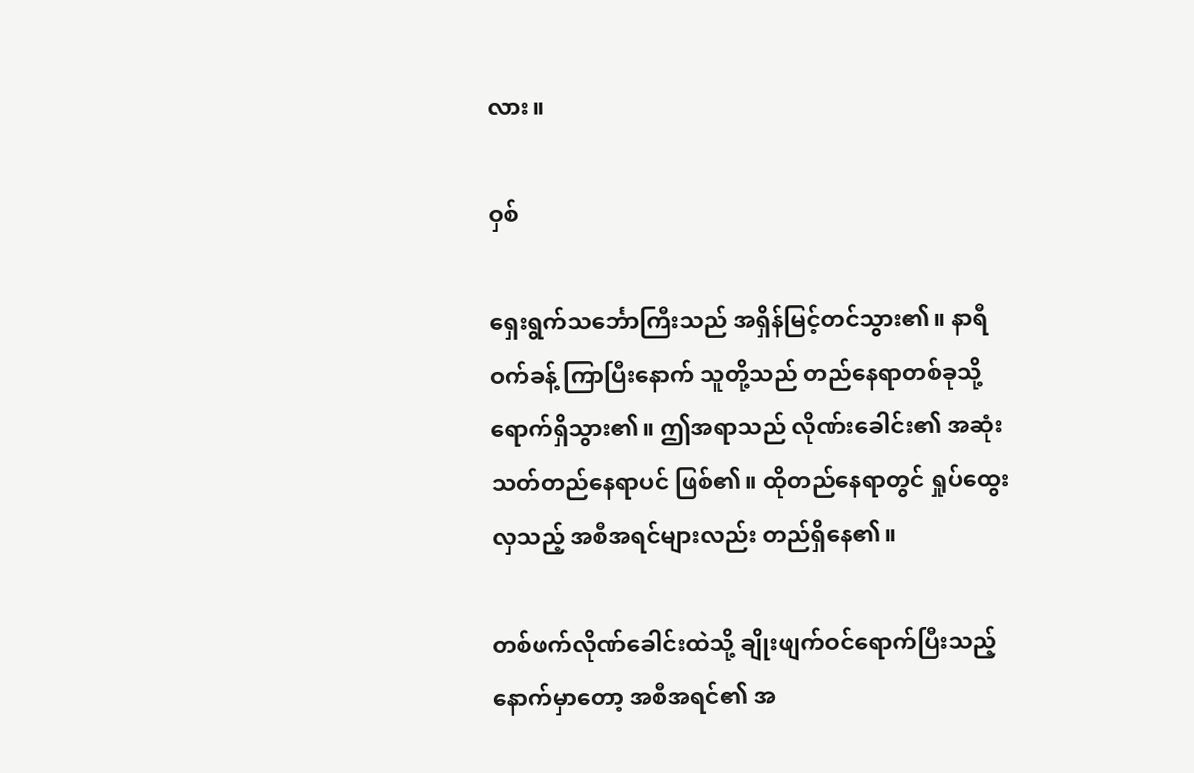လား။

ဝှစ်

ရှေးရွက်သင်္ဘောကြီးသည် အရှိန်မြင့်တင်သွား၏။ နာရီဝက်ခန့် ကြာပြီးနောက် သူတို့သည် တည်နေရာတစ်ခုသို့ ရောက်ရှိသွား၏။ ဤအရာသည် လိုဏ်းခေါင်း၏ အဆုံးသတ်တည်နေရာပင် ဖြစ်၏။ ထိုတည်နေရာတွင် ရှုပ်ထွေးလှသည့် အစီအရင်များလည်း တည်ရှိနေ၏။

တစ်ဖက်လိုဏ်ခေါင်းထဲသို့ ချိုးဖျက်ဝင်ရောက်ပြီးသည့်နောက်မှာတော့ အစီအရင်၏ အ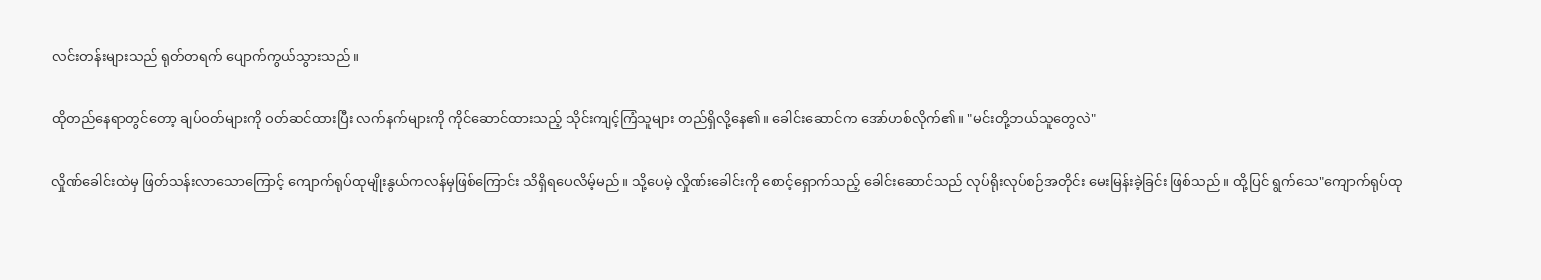လင်းတန်းများသည် ရုတ်တရက် ပျောက်ကွယ်သွားသည်။

ထိုတည်နေရာတွင်တော့ ချပ်ဝတ်များကို ဝတ်ဆင်ထားပြီး လက်နက်များကို ကိုင်ဆောင်ထားသည့် သိုင်းကျင့်ကြံသူများ တည်ရှိလို့နေ၏။ ခေါင်းဆောင်က အော်ဟစ်လိုက်၏။ "မင်းတို့ဘယ်သူတွေလဲ"

လှိုဏ်ခေါင်းထဲမှ ဖြတ်သန်းလာသောကြောင့် ကျောက်ရုပ်ထုမျိုးနွယ်ကလန်မှဖြစ်ကြောင်း သိရှိရပေလိမ့်မည်။ သို့ပေမဲ့ လှိုဏ်းခေါင်းကို စောင့်ရှောက်သည့် ခေါင်းဆောင်သည် လုပ်ရိုးလုပ်စဉ်အတိုင်း မေးမြန်းခဲ့ခြင်း ဖြစ်သည်။ ထို့ပြင် ရွက်သေ"ကျောက်ရုပ်ထု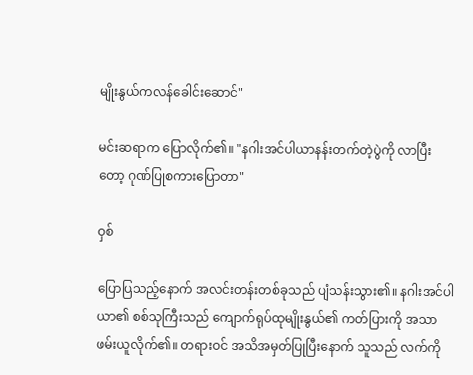မျိုးနွယ်ကလန်ခေါင်းဆောင်"

မင်းဆရာက ပြောလိုက်၏။ "နဂါးအင်ပါယာနန်းတက်တဲ့ပွဲကို လာပြီးတော့ ဂုဏ်ပြုစကားပြောတာ"

ဝှစ်

ပြောပြသည့်နောက် အလင်းတန်းတစ်ခုသည် ပျံသန်းသွား၏။ နဂါးအင်ပါယာ၏ စစ်သုကြီးသည် ကျောက်ရုပ်ထုမျိုးနွယ်၏ ကတ်ပြားကို အသာဖမ်းယူလိုက်၏။ တရားဝင် အသိအမှတ်ပြုပြီးနောက် သူသည် လက်ကို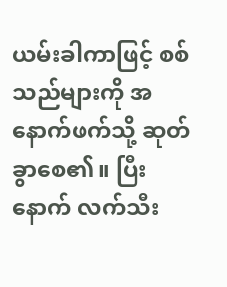ယမ်းခါကာဖြင့် စစ်သည်များကို အနောက်ဖက်သို့ ဆုတ်ခွာစေ၏။ ပြီးနောက် လက်သီး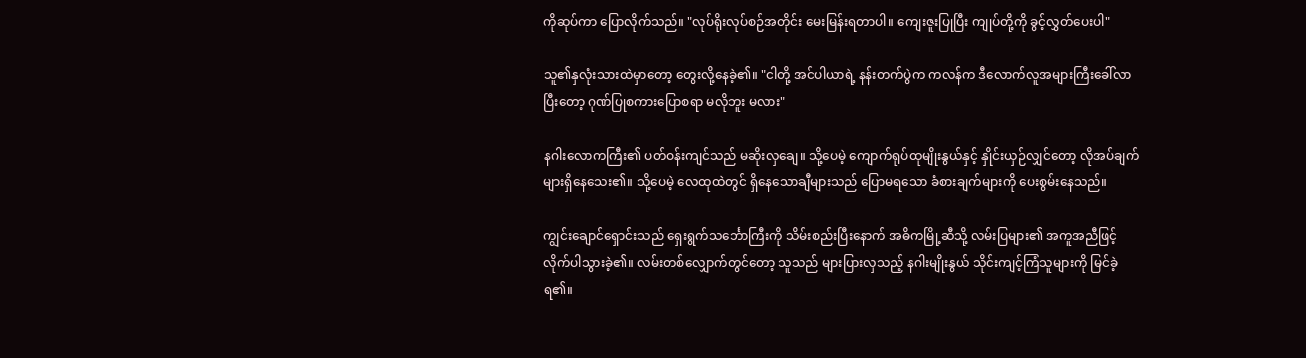ကိုဆုပ်ကာ ပြောလိုက်သည်။ "လုပ်ရိုးလုပ်စဉ်အတိုင်း မေးမြန်းရတာပါ။ ကျေးဇူးပြုပြီး ကျုပ်တို့ကို ခွင့်လွှတ်ပေးပါ"

သူ၏နှလုံးသားထဲမှာတော့ တွေးလို့နေခဲ့၏။ "ငါတို့ အင်ပါယာရဲ့ နန်းတက်ပွဲက ကလန်က ဒီလောက်လူအများကြီးခေါ်လာပြီးတော့ ဂုဏ်ပြုစကားပြောစရာ မလိုဘူး မလား"

နဂါးလောကကြီး၏ ပတ်ဝန်းကျင်သည် မဆိုးလှချေ။ သို့ပေမဲ့ ကျောက်ရုပ်ထုမျိုးနွယ်နှင့် နှိုင်းယှဉ်လျှင်တော့ လိုအပ်ချက်များရှိနေသေး၏။ သို့ပေမဲ့ လေထုထဲတွင် ရှိနေသောချီများသည် ပြောမရသော ခံစားချက်များကို ပေးစွမ်းနေသည်။

ကျွင်းချောင်ရှောင်းသည် ရှေးရွက်သင်္ဘောကြီးကို သိမ်းစည်းပြီးနောက် အဓိကမြို့ဆီသို့ လမ်းပြများ၏ အကူအညီဖြင့် လိုက်ပါသွားခဲ့၏။ လမ်းတစ်လျှောက်တွင်တော့ သူသည် များပြားလှသည့် နဂါးမျိုးနွယ် သိုင်းကျင့်ကြံသူများကို မြင်ခဲ့ရ၏။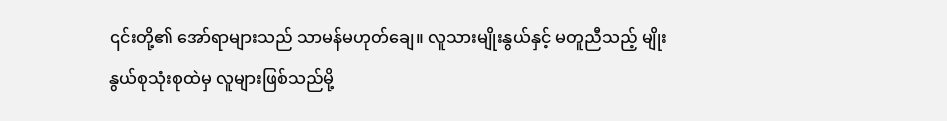၎င်းတို့၏ အော်ရာများသည် သာမန်မဟုတ်ချေ။ လူသားမျိုးနွယ်နှင့် မတူညီသည့် မျိုးနွယ်စုသုံးစုထဲမှ လူများဖြစ်သည်မို့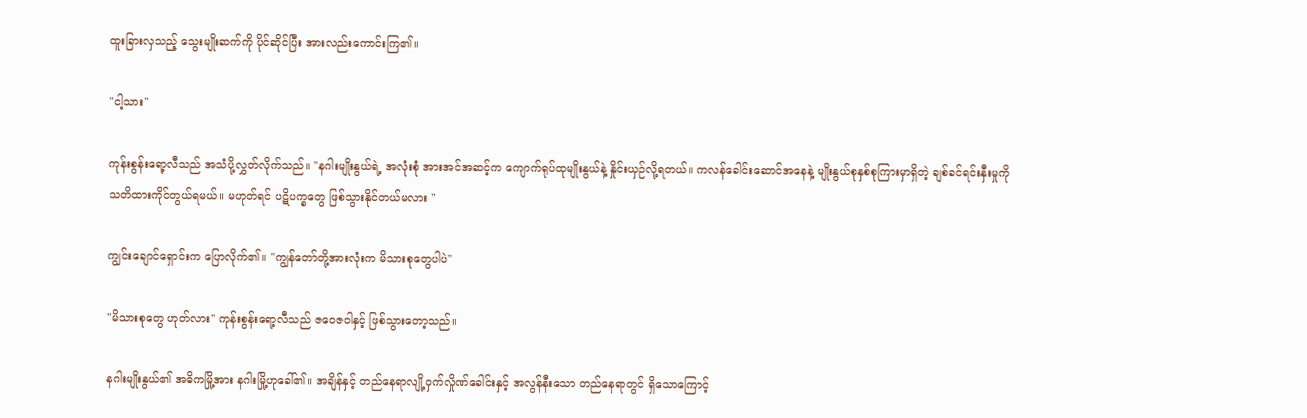ထူးခြားလှသည့် သွေးမျိုးဆက်ကို ပိုင်ဆိုင်ပြီး အားလည်းကောင်းကြ၏။

"ငါ့သား"

ကုန်းစွန်းရော့လီသည် အသံပို့လွှတ်လိုက်သည်။ "နဂါးမျိုးနွယ်ရဲ့ အလုံးစုံ အားအင်အဆင့်က ကျောက်ရုပ်ထုမျိုးနွယ်နဲ့ နှိုင်းယှဉ်လို့ရတယ်။ ကလန်ခေါင်းဆောင်အနေနဲ့ မျိုးနွယ်စုနှစ်စုကြားမှာရှိတဲ့ ချစ်ခင်ရင်းနှီးမှုကို သတိထားကိုင်တွယ်ရမယ်။ မဟုတ်ရင် ပဋိပက္ခတွေ ဖြစ်သွားနိုင်တယ်မလား "

ကျွင်းချောင်ရှောင်းက ပြောလိုက်၏။ "ကျွန်တော်တို့အားလုံးက မိသားစုတွေပါပဲ"

"မိသားစုတွေ ဟုတ်လား" ကုန်းစွန်းရော့လီသည် ဇဝေဇဝါနှင့် ဖြစ်သွားတော့သည်။

နဂါးမျိုးနွယ်၏ အဓိကမြို့အား နဂါးမြို့ဟုခေါ်၏။ အချိန်နှင့် တည်နေရာလျို့ဝှက်လှိုဏ်ခေါင်းနှင့် အလွန်နီးသော တည်နေရာတွင် ရှိသောကြောင့်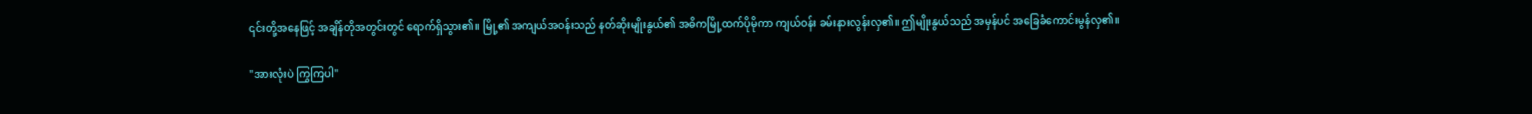၎င်းတို့အနေဖြင့် အချိန်တိုအတွင်းတွင် ရောက်ရှိသွား၏။ မြို့၏ အကျယ်အဝန်းသည် နတ်ဆိုးမျိုးနွယ်၏ အဓိကမြို့ထက်ပိုမိုကာ ကျယ်ဝန်း ခမ်းနားလွန်းလှ၏။ ဤမျိုးနွယ်သည် အမှန်ပင် အခြေခံကောင်းမွန်လှ၏။

"အားလုံးပဲ ကြွကြပါ"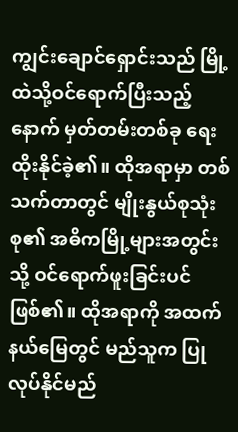ကျွင်းချောင်ရှောင်းသည် မြို့ထဲသို့ဝင်ရောက်ပြီးသည့်နောက် မှတ်တမ်းတစ်ခု ရေးထိုးနိုင်ခဲ့၏။ ထိုအရာမှာ တစ်သက်တာတွင် မျိုးနွယ်စုသုံးစု၏ အဓိကမြို့များအတွင်းသို့ ဝင်ရောက်ဖူးခြင်းပင် ဖြစ်၏။ ထိုအရာကို အထက်နယ်မြေတွင် မည်သူက ပြုလုပ်နိုင်မည်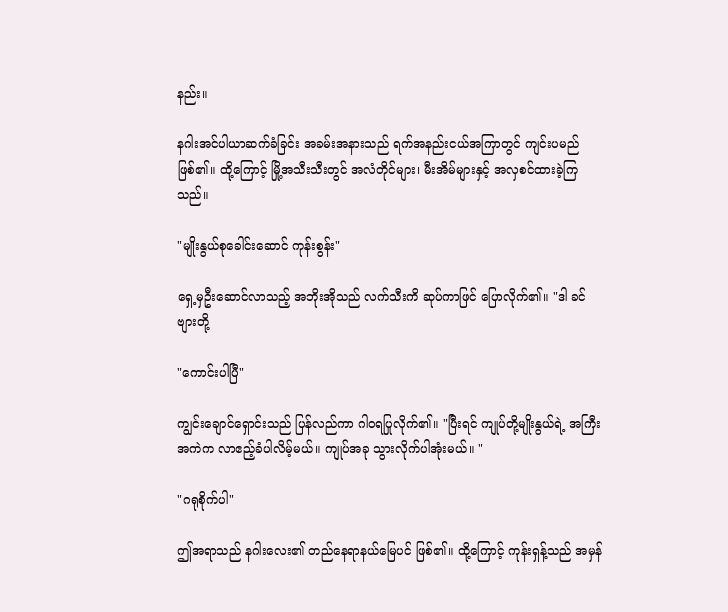နည်း။

နဂါးအင်ပါယာဆက်ခံခြင်း အခမ်းအနားသည် ရက်အနည်းငယ်အကြာတွင် ကျင်းပမည်ဖြစ်၏။ ထို့ကြောင့် မြို့အသီးသီးတွင် အလံတိုင်များ၊ မီးအိမ်များနှင့် အလှစင်ထားခဲ့ကြသည်။

"မျိုးနွယ်စုခေါင်းဆောင် ကုန်းစွန်း"

ရှေ့မှဦးဆောင်လာသည့် အဘိုးအိုသည် လက်သီးကိ ဆုပ်ကာဖြင် ပြောလိုက်၏။ "ဒါ ခင်ဗျားတို့

"ကောင်းပါပြီ"

ကျွင်းချောင်ရှောင်းသည် ပြန်လည်ကာ ဂါဝရပြုလိုက်၏။ "ပြီးရင် ကျုပ်တို့မျိုးနွယ်ရဲ့ အကြီးအကဲက လာဧည့်ခံပါလိမ့်မယ်။ ကျုပ်အခု သွားလိုက်ပါအုံးမယ်။ "

"ဂရုစိုက်ပါ"

ဤအရာသည် နဂါးလေး၏ တည်နေရာနယ်မြေပင် ဖြစ်၏။ ထို့ကြောင့် ကုန်းရှန့်သည် အမှန်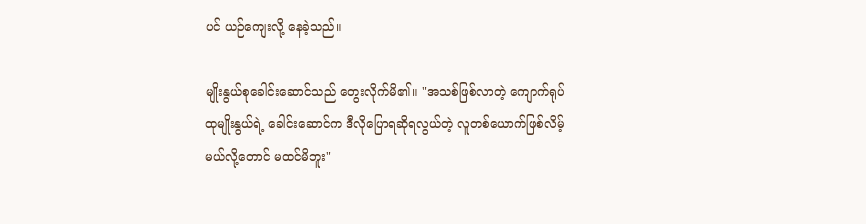ပင် ယဉ်ကျေးလို့ နေခဲ့သည်။

မျိုးနွယ်စုခေါင်းဆောင်သည် တွေးလိုက်မိ၏။ "အသစ်ဖြစ်လာတဲ့ ကျောက်ရုပ်ထုမျိုးနွယ်ရဲ့ ခေါင်းဆောင်က ဒီလိုပြောရဆိုရလွယ်တဲ့ လူတစ်ယောက်ဖြစ်လိမ့်မယ်လို့တောင် မထင်မိဘူး"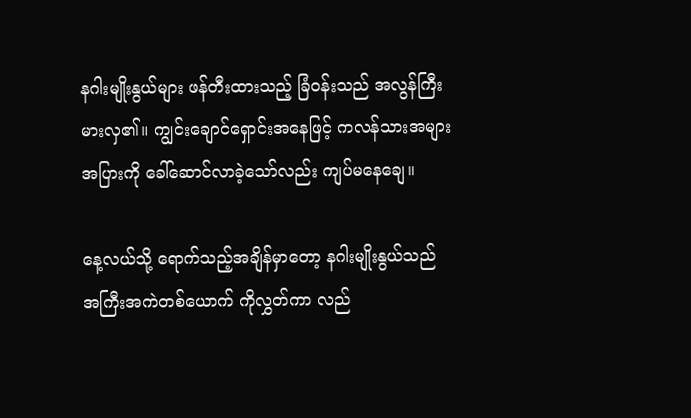နဂါးမျိုးနွယ်များ ဖန်တီးထားသည့် ခြံဝန်းသည် အလွန်ကြီးမားလှ၏။ ကျွင်းချောင်ရှောင်းအနေဖြင့် ကလန်သားအများအပြားကို ခေါ်ဆောင်လာခဲ့သော်လည်း ကျပ်မနေချေ။

နေ့လယ်သို့ ရောက်သည့်အချိန်မှာတော့ နဂါးမျိုးနွယ်သည် အကြီးအကဲတစ်ယောက် ကိုလွှတ်ကာ လည်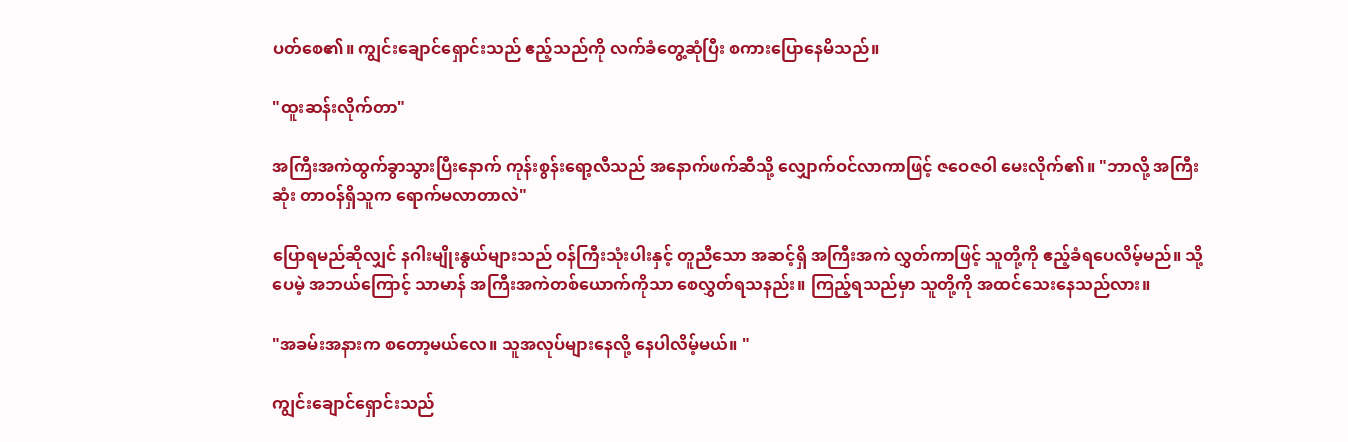ပတ်စေ၏။ ကျွင်းချောင်ရှောင်းသည် ဧည့်သည်ကို လက်ခံတွေ့ဆုံပြီး စကားပြောနေမိသည်။

"ထူးဆန်းလိုက်တာ"

အကြီးအကဲထွက်ခွာသွားပြီးနောက် ကုန်းစွန်းရော့လီသည် အနောက်ဖက်ဆီသို့ လျှောက်ဝင်လာကာဖြင့် ဇဝေဇဝါ မေးလိုက်၏။ "ဘာလို့ အကြီးဆုံး တာဝန်ရှိသူက ရောက်မလာတာလဲ"

ပြောရမည်ဆိုလျှင် နဂါးမျိုးနွယ်များသည် ဝန်ကြီးသုံးပါးနှင့် တူညီသော အဆင့်ရှိ အကြီးအကဲ လွှတ်ကာဖြင့် သူတို့ကို ဧည့်ခံရပေလိမ့်မည်။ သို့ပေမဲ့ အဘယ်ကြောင့် သာမာန် အကြီးအကဲတစ်ယောက်ကိုသာ စေလွှတ်ရသနည်း။ ကြည့်ရသည်မှာ သူတို့ကို အထင်သေးနေသည်လား။

"အခမ်းအနားက စတော့မယ်လေ။ သူအလုပ်များနေလို့ နေပါလိမ့်မယ်။ "

ကျွင်းချောင်ရှောင်းသည်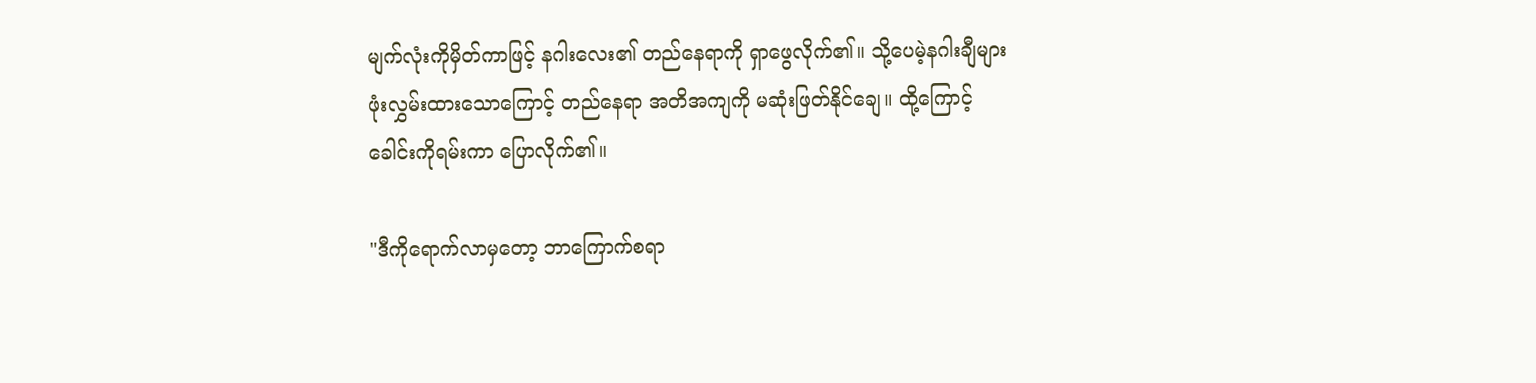မျက်လုံးကိုမှိတ်ကာဖြင့် နဂါးလေး၏ တည်နေရာကို ရှာဖွေလိုက်၏။ သို့ပေမဲ့နဂါးချီများ ဖုံးလွှမ်းထားသောကြောင့် တည်နေရာ အတိအကျကို မဆုံးဖြတ်နိုင်ချေ။ ထို့ကြောင့် ခေါင်းကိုရမ်းကာ ပြောလိုက်၏။

"ဒီကိုရောက်လာမှတော့ ဘာကြောက်စရာ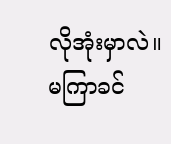လိုအုံးမှာလဲ။ မကြာခင်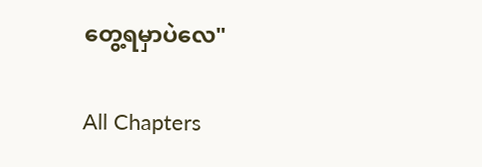တွေ့ရမှာပဲလေ"

All Chapters